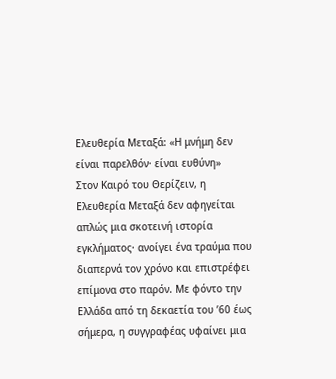Ελευθερία Μεταξά: «Η μνήμη δεν είναι παρελθόν· είναι ευθύνη»
Στον Καιρό του Θερίζειν, η Ελευθερία Μεταξά δεν αφηγείται απλώς μια σκοτεινή ιστορία εγκλήματος· ανοίγει ένα τραύμα που διαπερνά τον χρόνο και επιστρέφει επίμονα στο παρόν. Με φόντο την Ελλάδα από τη δεκαετία του ’60 έως σήμερα, η συγγραφέας υφαίνει μια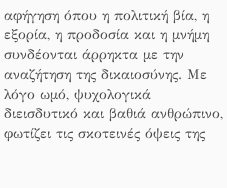αφήγηση όπου η πολιτική βία, η εξορία, η προδοσία και η μνήμη συνδέονται άρρηκτα με την αναζήτηση της δικαιοσύνης. Με λόγο ωμό, ψυχολογικά διεισδυτικό και βαθιά ανθρώπινο, φωτίζει τις σκοτεινές όψεις της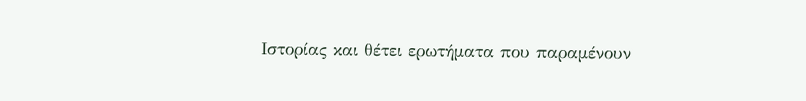Ιστορίας και θέτει ερωτήματα που παραμένουν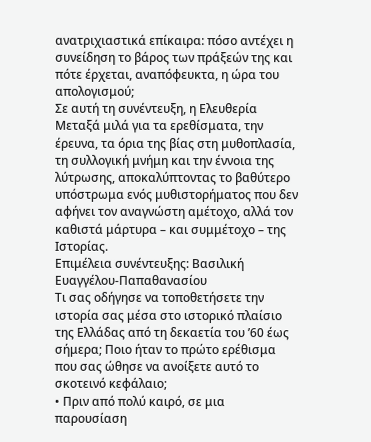ανατριχιαστικά επίκαιρα: πόσο αντέχει η συνείδηση το βάρος των πράξεών της και πότε έρχεται, αναπόφευκτα, η ώρα του απολογισμού;
Σε αυτή τη συνέντευξη, η Ελευθερία Μεταξά μιλά για τα ερεθίσματα, την έρευνα, τα όρια της βίας στη μυθοπλασία, τη συλλογική μνήμη και την έννοια της λύτρωσης, αποκαλύπτοντας το βαθύτερο υπόστρωμα ενός μυθιστορήματος που δεν αφήνει τον αναγνώστη αμέτοχο, αλλά τον καθιστά μάρτυρα – και συμμέτοχο – της Ιστορίας.
Επιμέλεια συνέντευξης: Βασιλική Ευαγγέλου-Παπαθανασίου
Τι σας οδήγησε να τοποθετήσετε την ιστορία σας μέσα στο ιστορικό πλαίσιο της Ελλάδας από τη δεκαετία του ’60 έως σήμερα; Ποιο ήταν το πρώτο ερέθισμα που σας ώθησε να ανοίξετε αυτό το σκοτεινό κεφάλαιο;
• Πριν από πολύ καιρό, σε μια παρουσίαση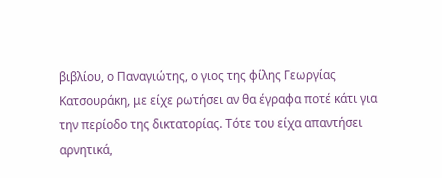βιβλίου, ο Παναγιώτης, ο γιος της φίλης Γεωργίας Κατσουράκη, με είχε ρωτήσει αν θα έγραφα ποτέ κάτι για την περίοδο της δικτατορίας. Τότε του είχα απαντήσει αρνητικά,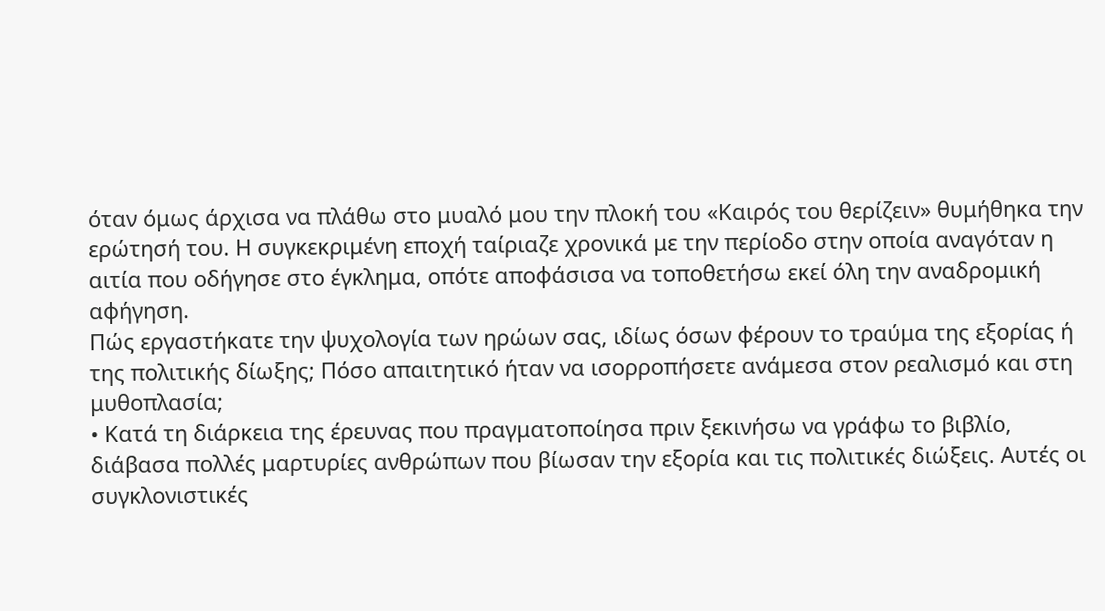όταν όμως άρχισα να πλάθω στο μυαλό μου την πλοκή του «Καιρός του θερίζειν» θυμήθηκα την ερώτησή του. Η συγκεκριμένη εποχή ταίριαζε χρονικά με την περίοδο στην οποία αναγόταν η αιτία που οδήγησε στο έγκλημα, οπότε αποφάσισα να τοποθετήσω εκεί όλη την αναδρομική αφήγηση.
Πώς εργαστήκατε την ψυχολογία των ηρώων σας, ιδίως όσων φέρουν το τραύμα της εξορίας ή της πολιτικής δίωξης; Πόσο απαιτητικό ήταν να ισορροπήσετε ανάμεσα στον ρεαλισμό και στη μυθοπλασία;
• Κατά τη διάρκεια της έρευνας που πραγματοποίησα πριν ξεκινήσω να γράφω το βιβλίο, διάβασα πολλές μαρτυρίες ανθρώπων που βίωσαν την εξορία και τις πολιτικές διώξεις. Αυτές οι συγκλονιστικές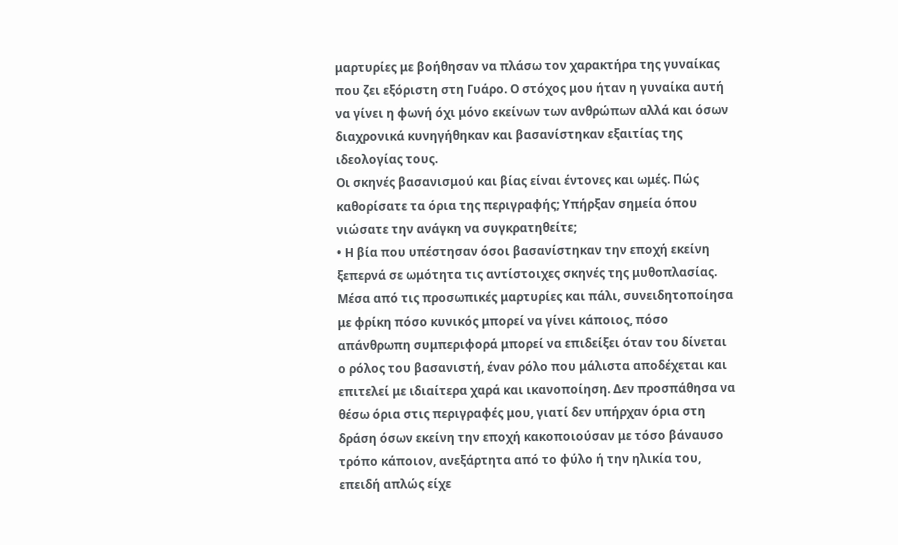μαρτυρίες με βοήθησαν να πλάσω τον χαρακτήρα της γυναίκας που ζει εξόριστη στη Γυάρο. Ο στόχος μου ήταν η γυναίκα αυτή να γίνει η φωνή όχι μόνο εκείνων των ανθρώπων αλλά και όσων διαχρονικά κυνηγήθηκαν και βασανίστηκαν εξαιτίας της ιδεολογίας τους.
Οι σκηνές βασανισμού και βίας είναι έντονες και ωμές. Πώς καθορίσατε τα όρια της περιγραφής; Υπήρξαν σημεία όπου νιώσατε την ανάγκη να συγκρατηθείτε;
• Η βία που υπέστησαν όσοι βασανίστηκαν την εποχή εκείνη ξεπερνά σε ωμότητα τις αντίστοιχες σκηνές της μυθοπλασίας. Μέσα από τις προσωπικές μαρτυρίες και πάλι, συνειδητοποίησα με φρίκη πόσο κυνικός μπορεί να γίνει κάποιος, πόσο απάνθρωπη συμπεριφορά μπορεί να επιδείξει όταν του δίνεται ο ρόλος του βασανιστή, έναν ρόλο που μάλιστα αποδέχεται και επιτελεί με ιδιαίτερα χαρά και ικανοποίηση. Δεν προσπάθησα να θέσω όρια στις περιγραφές μου, γιατί δεν υπήρχαν όρια στη δράση όσων εκείνη την εποχή κακοποιούσαν με τόσο βάναυσο τρόπο κάποιον, ανεξάρτητα από το φύλο ή την ηλικία του, επειδή απλώς είχε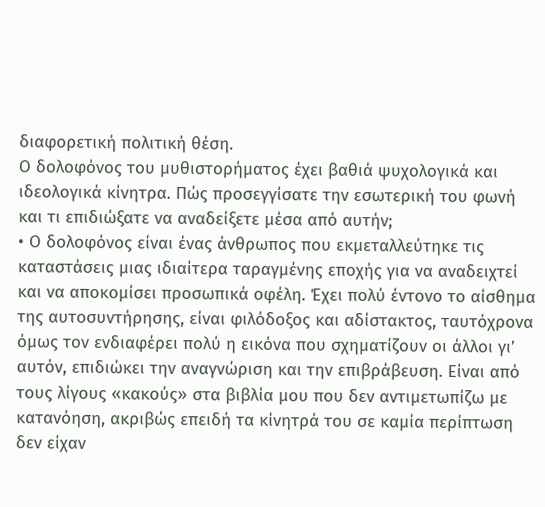διαφορετική πολιτική θέση.
Ο δολοφόνος του μυθιστορήματος έχει βαθιά ψυχολογικά και ιδεολογικά κίνητρα. Πώς προσεγγίσατε την εσωτερική του φωνή και τι επιδιώξατε να αναδείξετε μέσα από αυτήν;
• Ο δολοφόνος είναι ένας άνθρωπος που εκμεταλλεύτηκε τις καταστάσεις μιας ιδιαίτερα ταραγμένης εποχής για να αναδειχτεί και να αποκομίσει προσωπικά οφέλη. Έχει πολύ έντονο το αίσθημα της αυτοσυντήρησης, είναι φιλόδοξος και αδίστακτος, ταυτόχρονα όμως τον ενδιαφέρει πολύ η εικόνα που σχηματίζουν οι άλλοι γι’ αυτόν, επιδιώκει την αναγνώριση και την επιβράβευση. Είναι από τους λίγους «κακούς» στα βιβλία μου που δεν αντιμετωπίζω με κατανόηση, ακριβώς επειδή τα κίνητρά του σε καμία περίπτωση δεν είχαν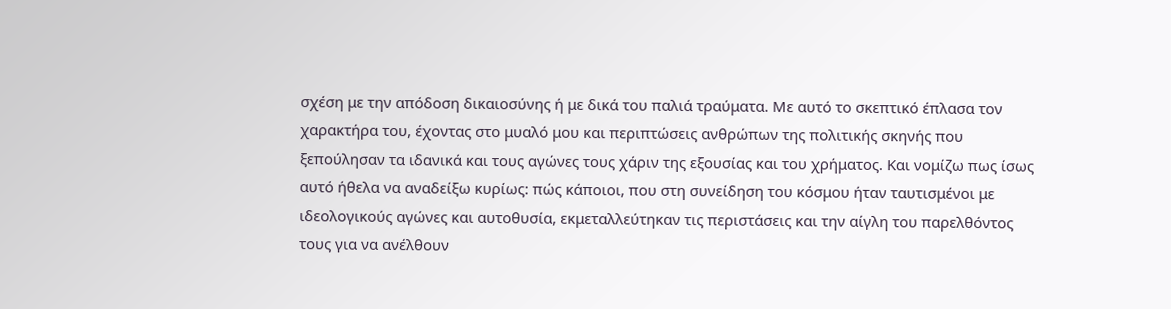σχέση με την απόδοση δικαιοσύνης ή με δικά του παλιά τραύματα. Με αυτό το σκεπτικό έπλασα τον χαρακτήρα του, έχοντας στο μυαλό μου και περιπτώσεις ανθρώπων της πολιτικής σκηνής που ξεπούλησαν τα ιδανικά και τους αγώνες τους χάριν της εξουσίας και του χρήματος. Και νομίζω πως ίσως αυτό ήθελα να αναδείξω κυρίως: πώς κάποιοι, που στη συνείδηση του κόσμου ήταν ταυτισμένοι με ιδεολογικούς αγώνες και αυτοθυσία, εκμεταλλεύτηκαν τις περιστάσεις και την αίγλη του παρελθόντος τους για να ανέλθουν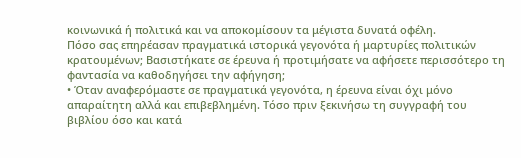κοινωνικά ή πολιτικά και να αποκομίσουν τα μέγιστα δυνατά οφέλη.
Πόσο σας επηρέασαν πραγματικά ιστορικά γεγονότα ή μαρτυρίες πολιτικών κρατουμένων; Βασιστήκατε σε έρευνα ή προτιμήσατε να αφήσετε περισσότερο τη φαντασία να καθοδηγήσει την αφήγηση;
• Όταν αναφερόμαστε σε πραγματικά γεγονότα, η έρευνα είναι όχι μόνο απαραίτητη αλλά και επιβεβλημένη. Τόσο πριν ξεκινήσω τη συγγραφή του βιβλίου όσο και κατά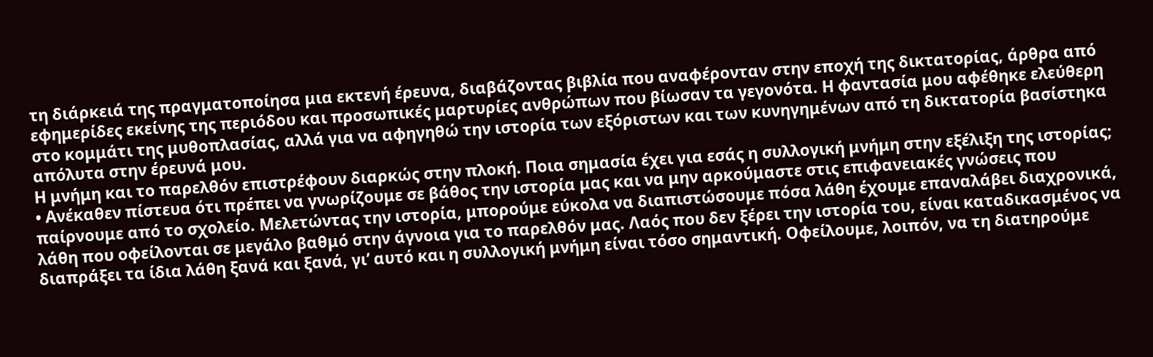τη διάρκειά της πραγματοποίησα μια εκτενή έρευνα, διαβάζοντας βιβλία που αναφέρονταν στην εποχή της δικτατορίας, άρθρα από εφημερίδες εκείνης της περιόδου και προσωπικές μαρτυρίες ανθρώπων που βίωσαν τα γεγονότα. Η φαντασία μου αφέθηκε ελεύθερη στο κομμάτι της μυθοπλασίας, αλλά για να αφηγηθώ την ιστορία των εξόριστων και των κυνηγημένων από τη δικτατορία βασίστηκα απόλυτα στην έρευνά μου.
Η μνήμη και το παρελθόν επιστρέφουν διαρκώς στην πλοκή. Ποια σημασία έχει για εσάς η συλλογική μνήμη στην εξέλιξη της ιστορίας;
• Ανέκαθεν πίστευα ότι πρέπει να γνωρίζουμε σε βάθος την ιστορία μας και να μην αρκούμαστε στις επιφανειακές γνώσεις που παίρνουμε από το σχολείο. Μελετώντας την ιστορία, μπορούμε εύκολα να διαπιστώσουμε πόσα λάθη έχουμε επαναλάβει διαχρονικά, λάθη που οφείλονται σε μεγάλο βαθμό στην άγνοια για το παρελθόν μας. Λαός που δεν ξέρει την ιστορία του, είναι καταδικασμένος να διαπράξει τα ίδια λάθη ξανά και ξανά, γι’ αυτό και η συλλογική μνήμη είναι τόσο σημαντική. Οφείλουμε, λοιπόν, να τη διατηρούμε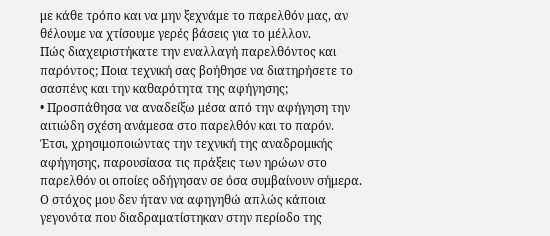με κάθε τρόπο και να μην ξεχνάμε το παρελθόν μας, αν θέλουμε να χτίσουμε γερές βάσεις για το μέλλον.
Πώς διαχειριστήκατε την εναλλαγή παρελθόντος και παρόντος; Ποια τεχνική σας βοήθησε να διατηρήσετε το σασπένς και την καθαρότητα της αφήγησης;
• Προσπάθησα να αναδείξω μέσα από την αφήγηση την αιτιώδη σχέση ανάμεσα στο παρελθόν και το παρόν. Έτσι, χρησιμοποιώντας την τεχνική της αναδρομικής αφήγησης, παρουσίασα τις πράξεις των ηρώων στο παρελθόν οι οποίες οδήγησαν σε όσα συμβαίνουν σήμερα. Ο στόχος μου δεν ήταν να αφηγηθώ απλώς κάποια γεγονότα που διαδραματίστηκαν στην περίοδο της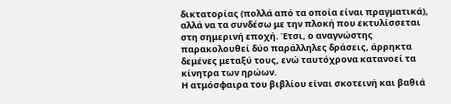δικτατορίας (πολλά από τα οποία είναι πραγματικά), αλλά να τα συνδέσω με την πλοκή που εκτυλίσσεται στη σημερινή εποχή. Έτσι, ο αναγνώστης παρακολουθεί δύο παράλληλες δράσεις, άρρηκτα δεμένες μεταξύ τους, ενώ ταυτόχρονα κατανοεί τα κίνητρα των ηρώων.
Η ατμόσφαιρα του βιβλίου είναι σκοτεινή και βαθιά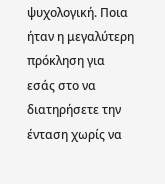ψυχολογική. Ποια ήταν η μεγαλύτερη πρόκληση για εσάς στο να διατηρήσετε την ένταση χωρίς να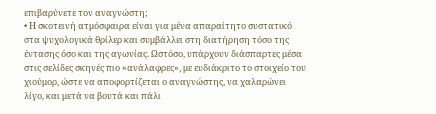επιβαρύνετε τον αναγνώστη;
• Η σκοτεινή ατμόσφαιρα είναι για μένα απαραίτητο συστατικό στα ψυχολογικά θρίλερ και συμβάλλει στη διατήρηση τόσο της έντασης όσο και της αγωνίας. Ωστόσο, υπάρχουν διάσπαρτες μέσα στις σελίδες σκηνές πιο «ανάλαφρες», με ευδιάκριτο το στοιχείο του χιούμορ, ώστε να αποφορτίζεται ο αναγνώστης, να χαλαρώνει λίγο, και μετά να βουτά και πάλι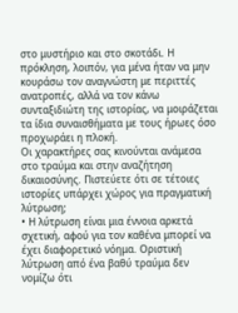στο μυστήριο και στο σκοτάδι. Η πρόκληση, λοιπόν, για μένα ήταν να μην κουράσω τον αναγνώστη με περιττές ανατροπές, αλλά να τον κάνω συνταξιδιώτη της ιστορίας, να μοιράζεται τα ίδια συναισθήματα με τους ήρωες όσο προχωράει η πλοκή.
Οι χαρακτήρες σας κινούνται ανάμεσα στο τραύμα και στην αναζήτηση δικαιοσύνης. Πιστεύετε ότι σε τέτοιες ιστορίες υπάρχει χώρος για πραγματική λύτρωση;
• Η λύτρωση είναι μια έννοια αρκετά σχετική, αφού για τον καθένα μπορεί να έχει διαφορετικό νόημα. Οριστική λύτρωση από ένα βαθύ τραύμα δεν νομίζω ότι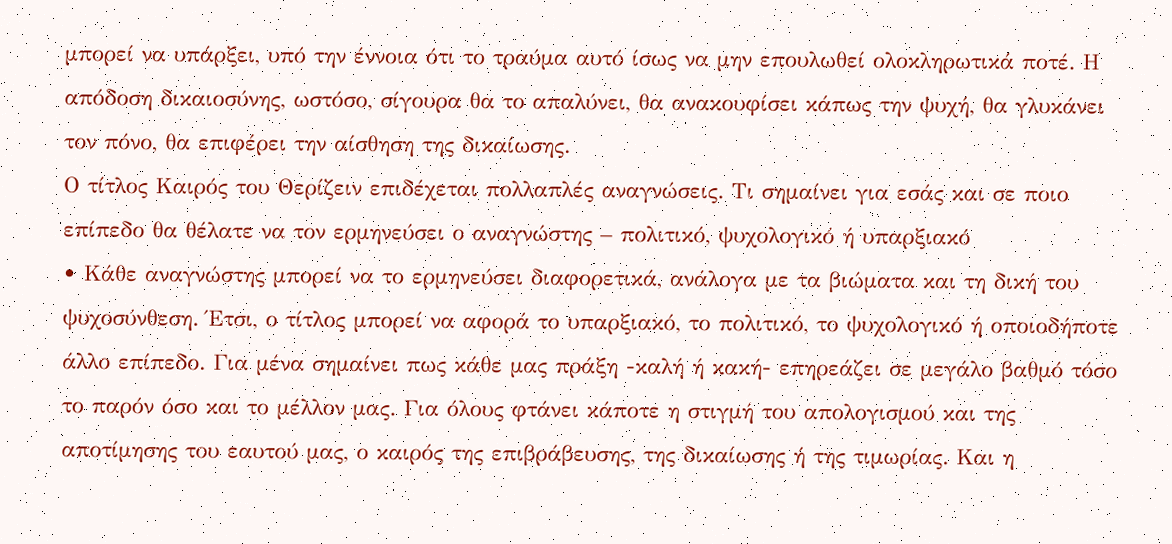μπορεί να υπάρξει, υπό την έννοια ότι το τραύμα αυτό ίσως να μην επουλωθεί ολοκληρωτικά ποτέ. Η απόδοση δικαιοσύνης, ωστόσο, σίγουρα θα το απαλύνει, θα ανακουφίσει κάπως την ψυχή, θα γλυκάνει τον πόνο, θα επιφέρει την αίσθηση της δικαίωσης.
Ο τίτλος Καιρός του Θερίζειν επιδέχεται πολλαπλές αναγνώσεις. Τι σημαίνει για εσάς και σε ποιο επίπεδο θα θέλατε να τον ερμηνεύσει ο αναγνώστης – πολιτικό, ψυχολογικό ή υπαρξιακό
• Κάθε αναγνώστης μπορεί να το ερμηνεύσει διαφορετικά, ανάλογα με τα βιώματα και τη δική του ψυχοσύνθεση. Έτσι, ο τίτλος μπορεί να αφορά το υπαρξιακό, το πολιτικό, το ψυχολογικό ή οποιοδήποτε άλλο επίπεδο. Για μένα σημαίνει πως κάθε μας πράξη -καλή ή κακή- επηρεάζει σε μεγάλο βαθμό τόσο το παρόν όσο και το μέλλον μας. Για όλους φτάνει κάποτε η στιγμή του απολογισμού και της αποτίμησης του εαυτού μας, ο καιρός της επιβράβευσης, της δικαίωσης ή της τιμωρίας. Και η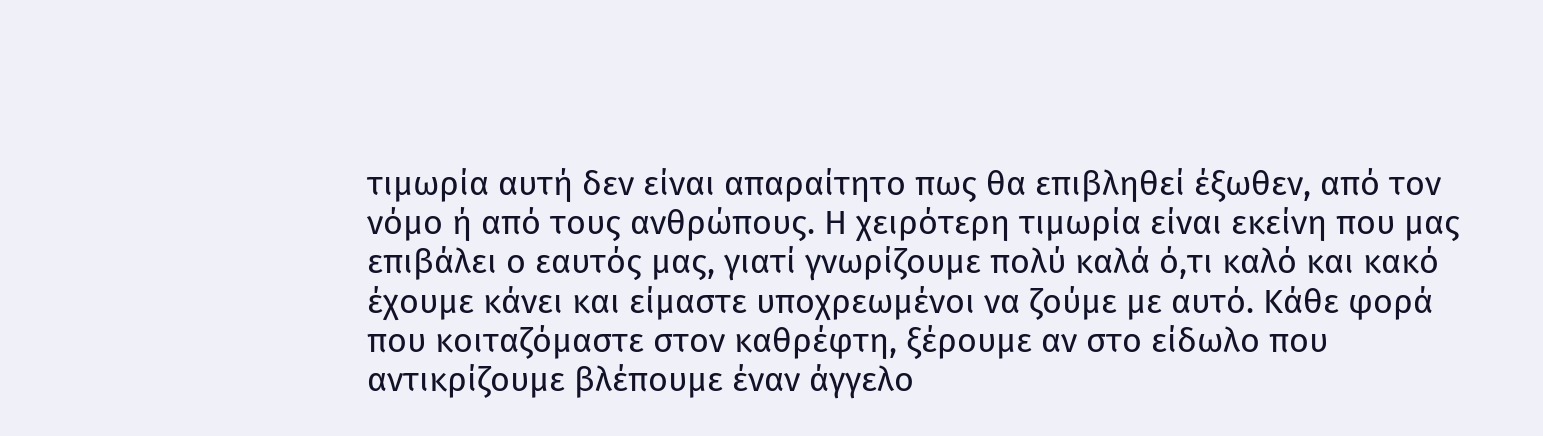τιμωρία αυτή δεν είναι απαραίτητο πως θα επιβληθεί έξωθεν, από τον νόμο ή από τους ανθρώπους. Η χειρότερη τιμωρία είναι εκείνη που μας επιβάλει ο εαυτός μας, γιατί γνωρίζουμε πολύ καλά ό,τι καλό και κακό έχουμε κάνει και είμαστε υποχρεωμένοι να ζούμε με αυτό. Κάθε φορά που κοιταζόμαστε στον καθρέφτη, ξέρουμε αν στο είδωλο που αντικρίζουμε βλέπουμε έναν άγγελο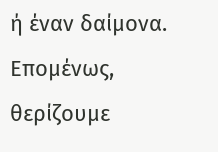ή έναν δαίμονα. Επομένως, θερίζουμε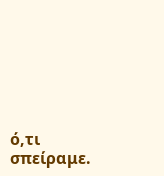ό,τι σπείραμε.